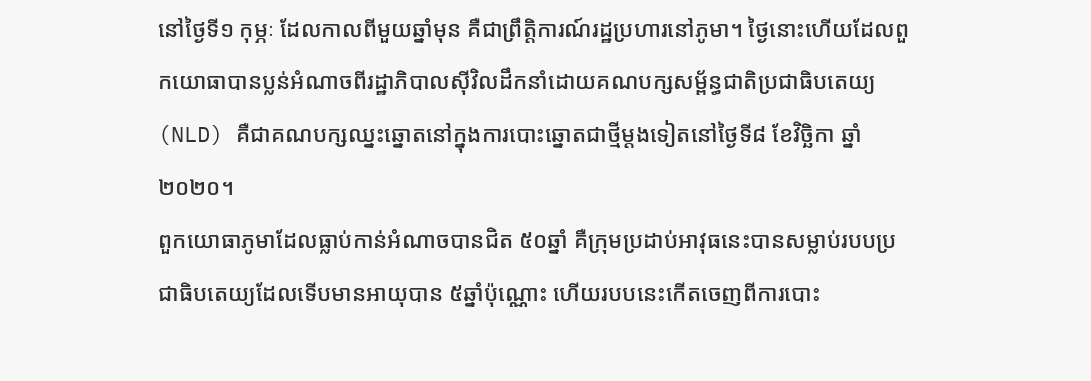នៅថ្ងៃទី១ កុម្ភៈ ដែលកាលពីមួយឆ្នាំមុន គឺជាព្រឹត្តិការណ៍រដ្ឋប្រហារនៅភូមា។ ថ្ងៃនោះហើយដែលពួកយោធាបានប្លន់អំណាចពីរដ្ឋាភិបាលស៊ីវិលដឹកនាំដោយគណបក្សសម្ព័ន្ធជាតិប្រជាធិបតេយ្យ (NLD) គឺជាគណបក្សឈ្នះឆ្នោតនៅក្នុងការបោះឆ្នោតជាថ្មីម្ដងទៀតនៅថ្ងៃទី៨ ខែវិច្ឆិកា ឆ្នាំ២០២០។
ពួកយោធាភូមាដែលធ្លាប់កាន់អំណាចបានជិត ៥០ឆ្នាំ គឺក្រុមប្រដាប់អាវុធនេះបានសម្លាប់របបប្រជាធិបតេយ្យដែលទើបមានអាយុបាន ៥ឆ្នាំប៉ុណ្ណោះ ហើយរបបនេះកើតចេញពីការបោះ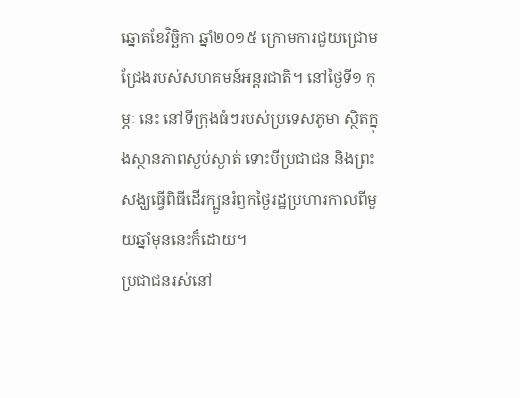ឆ្នោតខែវិច្ឆិកា ឆ្នាំ២០១៥ ក្រោមការជួយជ្រោមជ្រែងរបស់សហគមន៍អន្តរជាតិ។ នៅថ្ងៃទី១ កុម្ភៈ នេះ នៅទីក្រុងធំៗរបស់ប្រទេសភូមា ស្ថិតក្នុងស្ថានភាពស្ងប់ស្ងាត់ ទោះបីប្រជាជន និងព្រះសង្ឃធ្វើពិធីដើរក្បួនរំឭកថ្ងៃរដ្ឋប្រហារកាលពីមួយឆ្នាំមុននេះក៏ដោយ។
ប្រជាជនរស់នៅ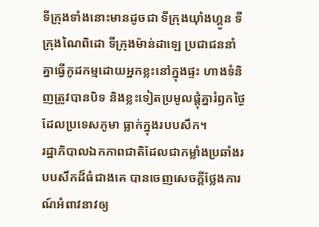ទីក្រុងទាំងនោះមានដូចជា ទីក្រុងយ៉ាំងហ្គូន ទីក្រុងណៃពិដោ ទីក្រុងម៉ាន់ដាឡេ ប្រជាជននាំគ្នាធ្វើកូដកម្មដោយអ្នកខ្លះនៅក្នុងផ្ទះ ហាងទំនិញត្រូវបានបិទ និងខ្លះទៀតប្រមូលផ្ដុំគ្នារំឭកថ្ងៃដែលប្រទេសភូមា ធ្លាក់ក្នុងរបបសឹក។
រដ្ឋាភិបាលឯកភាពជាតិដែលជាកម្លាំងប្រឆាំងរបបសឹកដ៏ធំជាងគេ បានចេញសេចក្ដីថ្លែងការណ៍អំពាវនាវឲ្យ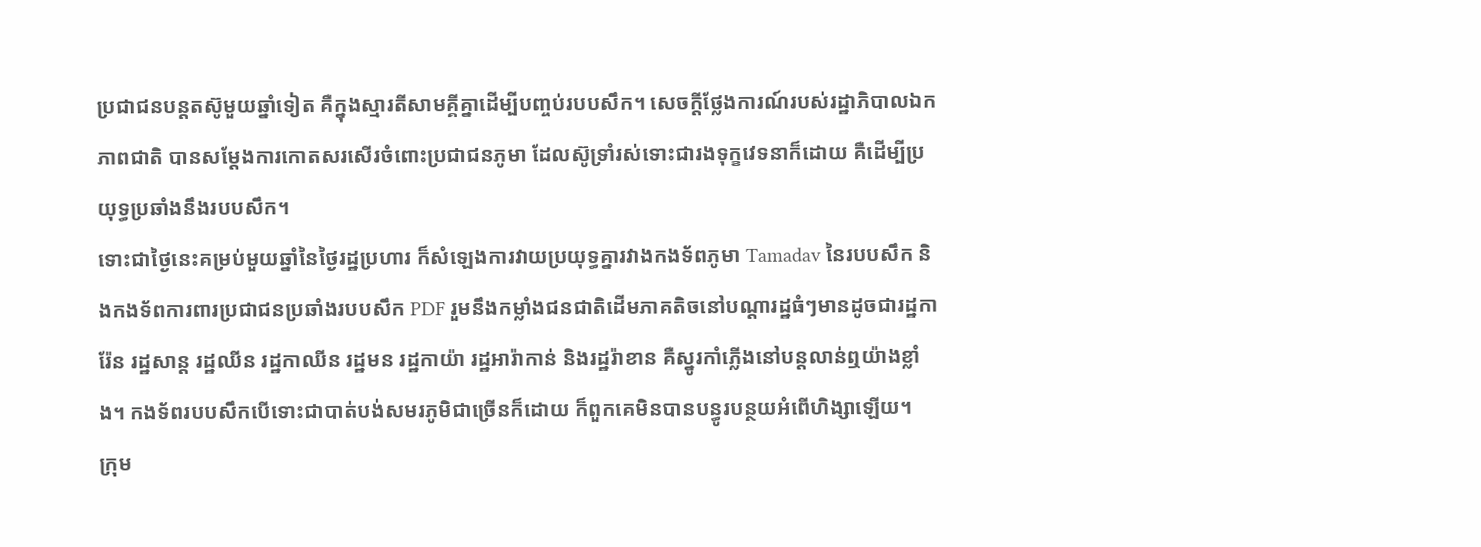ប្រជាជនបន្តតស៊ូមួយឆ្នាំទៀត គឺក្នុងស្មារតីសាមគ្គីគ្នាដើម្បីបញ្ចប់របបសឹក។ សេចក្ដីថ្លែងការណ៍របស់រដ្ឋាភិបាលឯកភាពជាតិ បានសម្ដែងការកោតសរសើរចំពោះប្រជាជនភូមា ដែលស៊ូទ្រាំរស់ទោះជារងទុក្ខវេទនាក៏ដោយ គឺដើម្បីប្រយុទ្ធប្រឆាំងនឹងរបបសឹក។
ទោះជាថ្ងៃនេះគម្រប់មួយឆ្នាំនៃថ្ងៃរដ្ឋប្រហារ ក៏សំឡេងការវាយប្រយុទ្ធគ្នារវាងកងទ័ពភូមា Tamadav នៃរបបសឹក និងកងទ័ពការពារប្រជាជនប្រឆាំងរបបសឹក PDF រួមនឹងកម្លាំងជនជាតិដើមភាគតិចនៅបណ្ដារដ្ឋធំៗមានដូចជារដ្ឋការ៉ែន រដ្ឋសាន្ដ រដ្ឋឈីន រដ្ឋកាឈីន រដ្ឋមន រដ្ឋកាយ៉ា រដ្ឋអារ៉ាកាន់ និងរដ្ឋរ៉ាខាន គឺស្នូរកាំភ្លើងនៅបន្តលាន់ឮយ៉ាងខ្លាំង។ កងទ័ពរបបសឹកបើទោះជាបាត់បង់សមរភូមិជាច្រើនក៏ដោយ ក៏ពួកគេមិនបានបន្ធូរបន្ថយអំពើហិង្សាឡើយ។
ក្រុម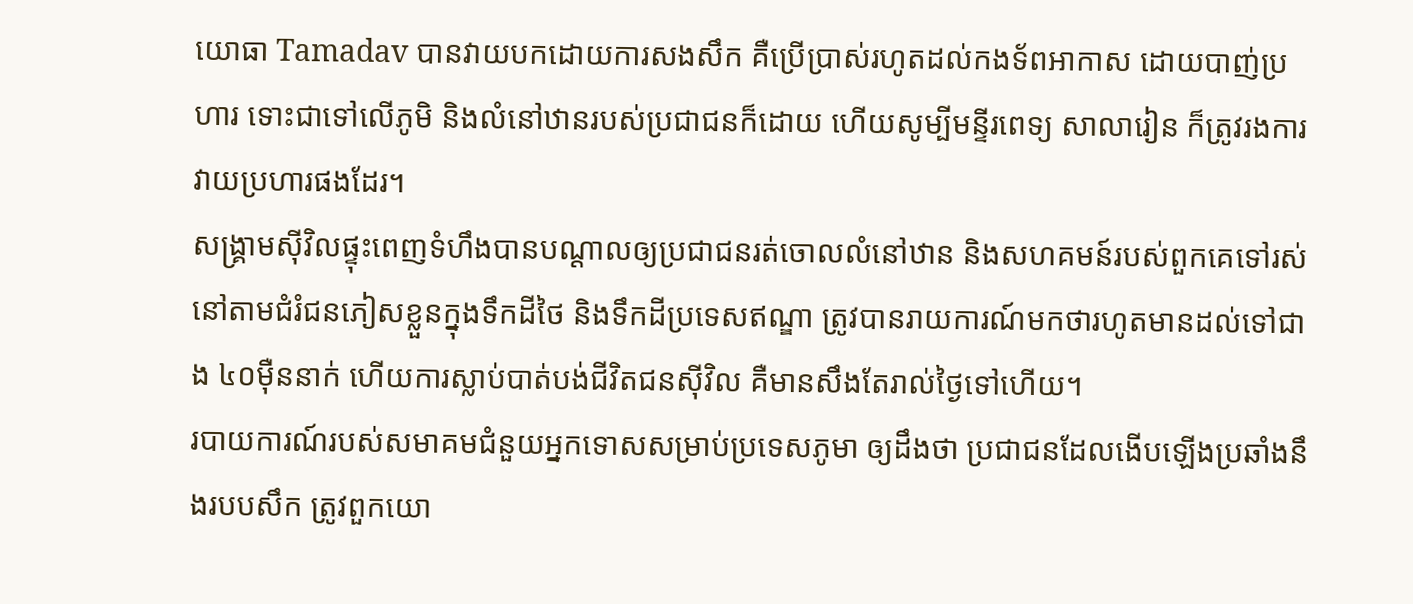យោធា Tamadav បានវាយបកដោយការសងសឹក គឺប្រើប្រាស់រហូតដល់កងទ័ពអាកាស ដោយបាញ់ប្រហារ ទោះជាទៅលើភូមិ និងលំនៅឋានរបស់ប្រជាជនក៏ដោយ ហើយសូម្បីមន្ទីរពេទ្យ សាលារៀន ក៏ត្រូវរងការវាយប្រហារផងដែរ។
សង្គ្រាមស៊ីវិលផ្ទុះពេញទំហឹងបានបណ្ដាលឲ្យប្រជាជនរត់ចោលលំនៅឋាន និងសហគមន៍របស់ពួកគេទៅរស់នៅតាមជំរំជនភៀសខ្លួនក្នុងទឹកដីថៃ និងទឹកដីប្រទេសឥណ្ឌា ត្រូវបានរាយការណ៍មកថារហូតមានដល់ទៅជាង ៤០ម៉ឺននាក់ ហើយការស្លាប់បាត់បង់ជីវិតជនស៊ីវិល គឺមានសឹងតែរាល់ថ្ងៃទៅហើយ។
របាយការណ៍របស់សមាគមជំនួយអ្នកទោសសម្រាប់ប្រទេសភូមា ឲ្យដឹងថា ប្រជាជនដែលងើបឡើងប្រឆាំងនឹងរបបសឹក ត្រូវពួកយោ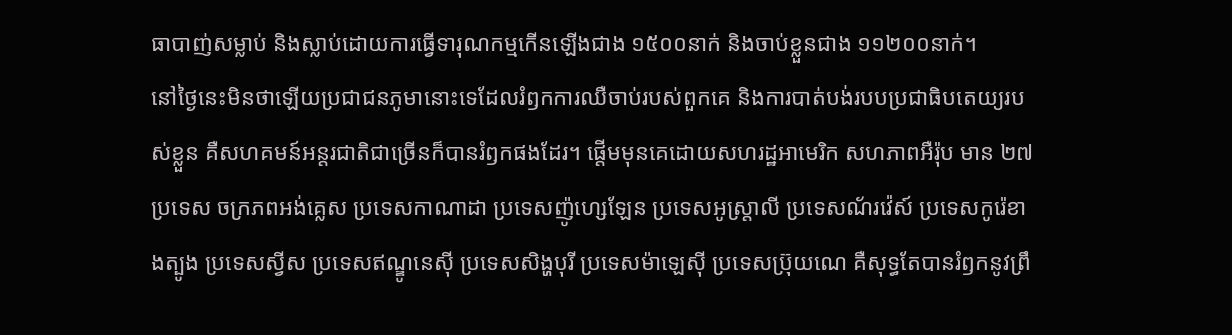ធាបាញ់សម្លាប់ និងស្លាប់ដោយការធ្វើទារុណកម្មកើនឡើងជាង ១៥០០នាក់ និងចាប់ខ្លួនជាង ១១២០០នាក់។
នៅថ្ងៃនេះមិនថាឡើយប្រជាជនភូមានោះទេដែលរំឭកការឈឺចាប់របស់ពួកគេ និងការបាត់បង់របបប្រជាធិបតេយ្យរបស់ខ្លួន គឺសហគមន៍អន្តរជាតិជាច្រើនក៏បានរំឭកផងដែរ។ ផ្ដើមមុនគេដោយសហរដ្ឋអាមេរិក សហភាពអឺរ៉ុប មាន ២៧ប្រទេស ចក្រភពអង់គ្លេស ប្រទេសកាណាដា ប្រទេសញ៉ូហ្សេឡែន ប្រទេសអូស្ត្រាលី ប្រទេសណ័រវ៉េស៍ ប្រទេសកូរ៉េខាងត្បូង ប្រទេសស្វីស ប្រទេសឥណ្ឌូនេស៊ី ប្រទេសសិង្ហបុរី ប្រទេសម៉ាឡេស៊ី ប្រទេសប្រ៊ុយណេ គឺសុទ្ធតែបានរំឭកនូវព្រឹ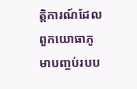ត្តិការណ៍ដែលពួកយោធាភូមាបញ្ចប់របប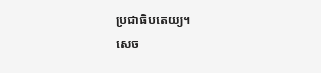ប្រជាធិបតេយ្យ។
សេច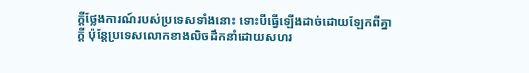ក្ដីថ្លែងការណ៍របស់ប្រទេសទាំងនោះ ទោះបីធ្វើឡើងដាច់ដោយឡែកពីគ្នាក្ដី ប៉ុន្តែប្រទេសលោកខាងលិចដឹកនាំដោយសហរ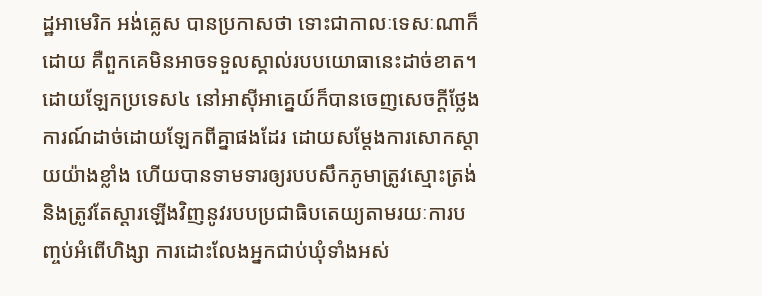ដ្ឋអាមេរិក អង់គ្លេស បានប្រកាសថា ទោះជាកាលៈទេសៈណាក៏ដោយ គឺពួកគេមិនអាចទទួលស្គាល់របបយោធានេះដាច់ខាត។
ដោយឡែកប្រទេស៤ នៅអាស៊ីអាគ្នេយ៍ក៏បានចេញសេចក្ដីថ្លែងការណ៍ដាច់ដោយឡែកពីគ្នាផងដែរ ដោយសម្ដែងការសោកស្ដាយយ៉ាងខ្លាំង ហើយបានទាមទារឲ្យរបបសឹកភូមាត្រូវស្មោះត្រង់ និងត្រូវតែស្ដារឡើងវិញនូវរបបប្រជាធិបតេយ្យតាមរយៈការបញ្ចប់អំពើហិង្សា ការដោះលែងអ្នកជាប់ឃុំទាំងអស់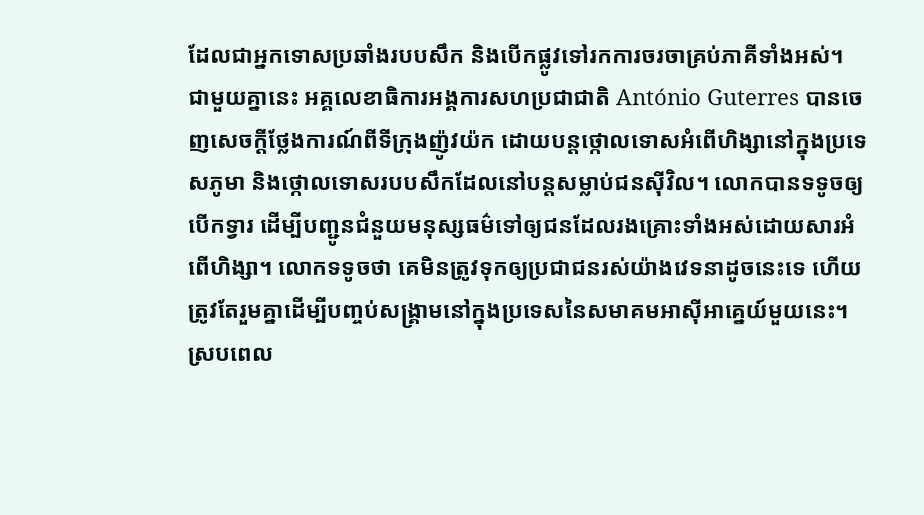ដែលជាអ្នកទោសប្រឆាំងរបបសឹក និងបើកផ្លូវទៅរកការចរចាគ្រប់ភាគីទាំងអស់។
ជាមួយគ្នានេះ អគ្គលេខាធិការអង្គការសហប្រជាជាតិ António Guterres បានចេញសេចក្ដីថ្លែងការណ៍ពីទីក្រុងញ៉ូវយ៉ក ដោយបន្តថ្កោលទោសអំពើហិង្សានៅក្នុងប្រទេសភូមា និងថ្កោលទោសរបបសឹកដែលនៅបន្តសម្លាប់ជនស៊ីវិល។ លោកបានទទូចឲ្យបើកទ្វារ ដើម្បីបញ្ជូនជំនួយមនុស្សធម៌ទៅឲ្យជនដែលរងគ្រោះទាំងអស់ដោយសារអំពើហិង្សា។ លោកទទូចថា គេមិនត្រូវទុកឲ្យប្រជាជនរស់យ៉ាងវេទនាដូចនេះទេ ហើយត្រូវតែរួមគ្នាដើម្បីបញ្ចប់សង្គ្រាមនៅក្នុងប្រទេសនៃសមាគមអាស៊ីអាគ្នេយ៍មួយនេះ។
ស្របពេល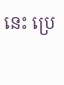នេះ ប្រេ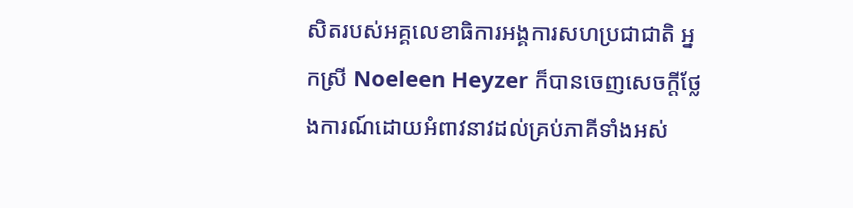សិតរបស់អគ្គលេខាធិការអង្គការសហប្រជាជាតិ អ្នកស្រី Noeleen Heyzer ក៏បានចេញសេចក្ដីថ្លែងការណ៍ដោយអំពាវនាវដល់គ្រប់ភាគីទាំងអស់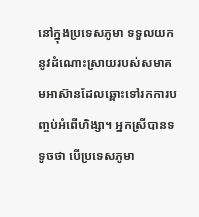នៅក្នុងប្រទេសភូមា ទទួលយកនូវដំណោះស្រាយរបស់សមាគមអាស៊ានដែលឆ្ពោះទៅរកការបញ្ចប់អំពើហិង្សា។ អ្នកស្រីបានទទូចថា បើប្រទេសភូមា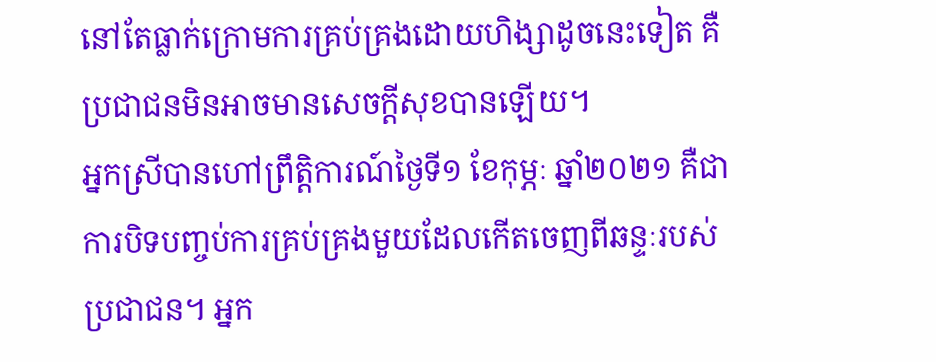នៅតែធ្លាក់ក្រោមការគ្រប់គ្រងដោយហិង្សាដូចនេះទៀត គឺប្រជាជនមិនអាចមានសេចក្ដីសុខបានឡើយ។
អ្នកស្រីបានហៅព្រឹត្តិការណ៍ថ្ងៃទី១ ខែកុម្ភៈ ឆ្នាំ២០២១ គឺជាការបិទបញ្ចប់ការគ្រប់គ្រងមួយដែលកើតចេញពីឆន្ទៈរបស់ប្រជាជន។ អ្នក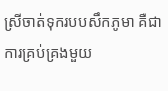ស្រីចាត់ទុករបបសឹកភូមា គឺជាការគ្រប់គ្រងមួយ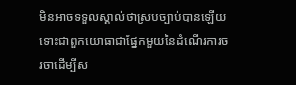មិនអាចទទួលស្គាល់ថាស្របច្បាប់បានឡើយ ទោះជាពួកយោធាជាផ្នែកមួយនៃដំណើរការចរចាដើម្បីស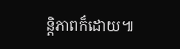ន្តិភាពក៏ដោយ៕